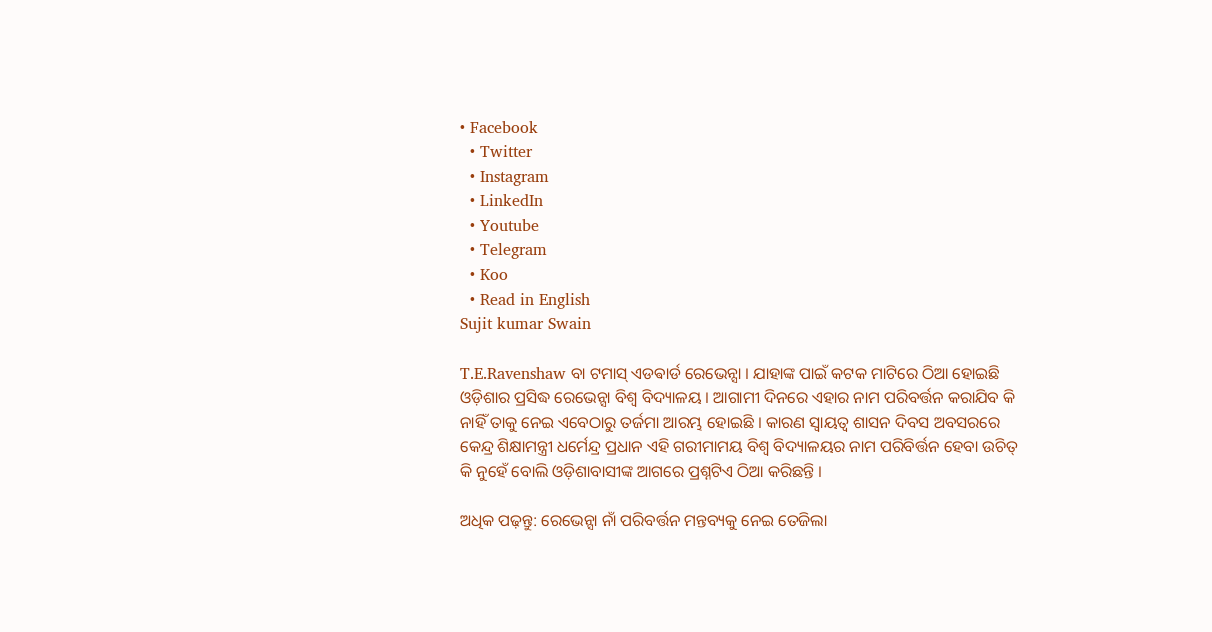• Facebook
  • Twitter
  • Instagram
  • LinkedIn
  • Youtube
  • Telegram
  • Koo
  • Read in English
Sujit kumar Swain

T.E.Ravenshaw ବା ଟମାସ୍ ଏଡଵାର୍ଡ ରେଭେନ୍ସା । ଯାହାଙ୍କ ପାଇଁ କଟକ ମାଟିରେ ଠିଆ ହୋଇଛି ଓଡ଼ିଶାର ପ୍ରସିଦ୍ଧ ରେଭେନ୍ସା ବିଶ୍ବ ବିଦ୍ୟାଳୟ । ଆଗାମୀ ଦିନରେ ଏହାର ନାମ ପରିବର୍ତ୍ତନ କରାଯିବ କି ନାହିଁ ତାକୁ ନେଇ ଏବେଠାରୁ ତର୍ଜମା ଆରମ୍ଭ ହୋଇଛି । କାରଣ ସ୍ବାୟତ୍ବ ଶାସନ ଦିବସ ଅବସରରେ କେନ୍ଦ୍ର ଶିକ୍ଷାମନ୍ତ୍ରୀ ଧର୍ମେନ୍ଦ୍ର ପ୍ରଧାନ ଏହି ଗରୀମାମୟ ବିଶ୍ବ ବିଦ୍ୟାଳୟର ନାମ ପରିବିର୍ତ୍ତନ ହେବା ଉଚିତ୍ କି ନୁହେଁ ବୋଲି ଓଡ଼ିଶାବାସୀଙ୍କ ଆଗରେ ପ୍ରଶ୍ନଟିଏ ଠିଆ କରିଛନ୍ତି ।

ଅଧିକ ପଢ଼ନ୍ତୁ: ରେଭେନ୍ସା ନାଁ ପରିବର୍ତ୍ତନ ମନ୍ତବ୍ୟକୁ ନେଇ ତେଜିଲା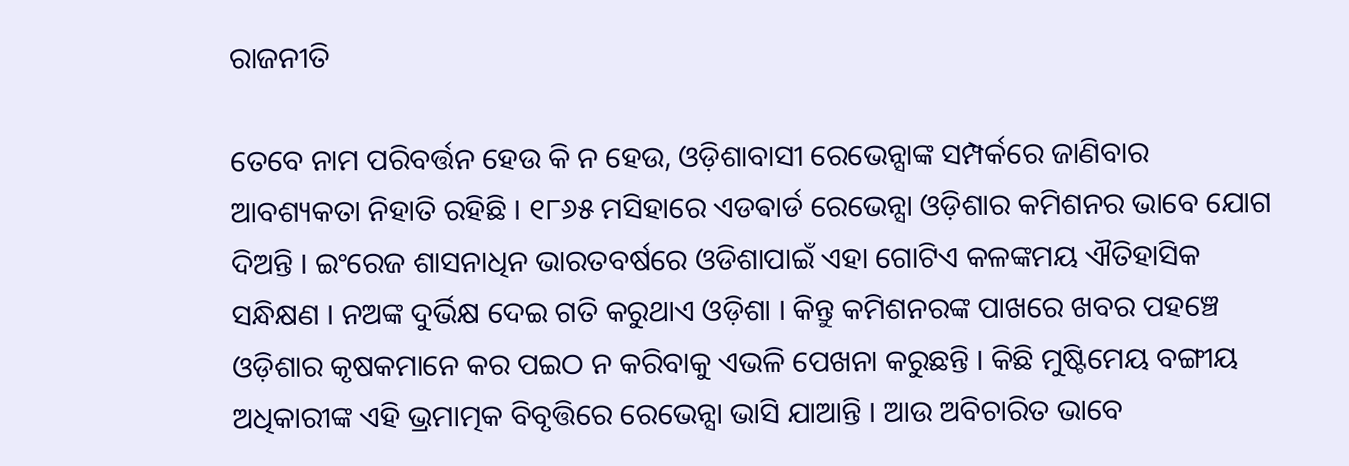ରାଜନୀତି

ତେବେ ନାମ ପରିବର୍ତ୍ତନ ହେଉ କି ନ ହେଉ, ଓଡ଼ିଶାବାସୀ ରେଭେନ୍ସାଙ୍କ ସମ୍ପର୍କରେ ଜାଣିବାର ଆବଶ୍ୟକତା ନିହାତି ରହିଛି । ୧୮୬୫ ମସିହାରେ ଏଡଵାର୍ଡ ରେଭେନ୍ସା ଓଡ଼ିଶାର କମିଶନର ଭାବେ ଯୋଗ ଦିଅନ୍ତି । ଇଂରେଜ ଶାସନାଧିନ ଭାରତବର୍ଷରେ ଓଡିଶାପାଇଁ ଏହା ଗୋଟିଏ କଳଙ୍କମୟ ଐତିହାସିକ ସନ୍ଧିକ୍ଷଣ । ନଅଙ୍କ ଦୁର୍ଭିକ୍ଷ ଦେଇ ଗତି କରୁଥାଏ ଓଡ଼ିଶା । କିନ୍ତୁ କମିଶନରଙ୍କ ପାଖରେ ଖବର ପହଞ୍ଚେ ଓଡ଼ିଶାର କୃଷକମାନେ କର ପଇଠ ନ କରିବାକୁ ଏଭଳି ପେଖନା କରୁଛନ୍ତି । କିଛି ମୁଷ୍ଟିମେୟ ବଙ୍ଗୀୟ ଅଧିକାରୀଙ୍କ ଏହି ଭ୍ରମାତ୍ମକ ବିବୃତ୍ତିରେ ରେଭେନ୍ସା ଭାସି ଯାଆନ୍ତି । ଆଉ ଅବିଚାରିତ ଭାବେ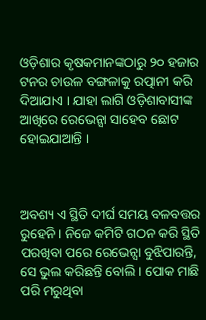ଓଡ଼ିଶାର କୃଷକମାନଙ୍କଠାରୁ ୨୦ ହଜାର ଟନର ଚାଉଳ ବଙ୍ଗଳାକୁ ରତ୍ପାନୀ କରି ଦିଆଯାଏ । ଯାହା ଲାଗି ଓଡ଼ିଶାବାସୀଙ୍କ ଆଖିରେ ରେଭେନ୍ସା ସାହେବ ଛୋଟ ହୋଇଯାଆନ୍ତି ।



ଅବଶ୍ୟ ଏ ସ୍ଥିତି ଦୀର୍ଘ ସମୟ ବଳବତ୍ତର ରୁହେନି । ନିଜେ କମିଟି ଗଠନ କରି ସ୍ଥିତି ପରଖିବା ପରେ ରେଭେନ୍ସା ବୁଝିପାରନ୍ତି, ସେ ଭୁଲ କରିଛନ୍ତି ବୋଲି । ପୋକ ମାଛି ପରି ମରୁଥିବା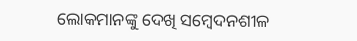ଲୋକମାନଙ୍କୁ ଦେଖି ସମ୍ବେଦନଶୀଳ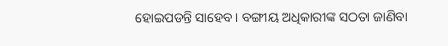ହୋଇପଡନ୍ତି ସାହେବ। ବଙ୍ଗୀୟ ଅଧିକାରୀଙ୍କ ସଠତା ଜାଣିବା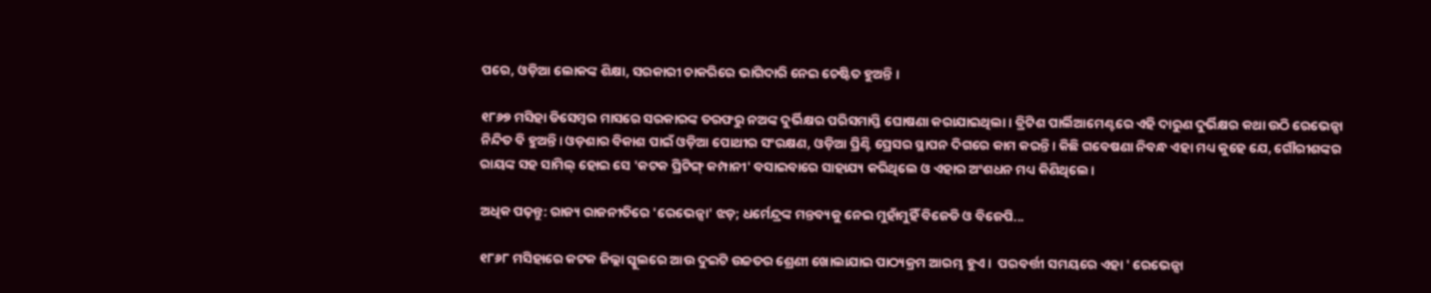ପରେ, ଓଡ଼ିଆ ଲୋକଙ୍କ ଶିକ୍ଷା, ସରକାରୀ ଚାକରିରେ ଭାଗିଦାରି ନେଇ ଚେଷ୍ଟିତ ହୁଅନ୍ତି ।

୧୮୬୭ ମସିହା ଡିସେମ୍ବର ମାସରେ ସରକାରଙ୍କ ତରଫରୁ ନଅଙ୍କ ଦୁର୍ଭିକ୍ଷର ପରିସମାପ୍ତି ଘୋଷଣା କରାଯାଇଥିଲା। ବ୍ରିଟିଶ ପାର୍ଲିଆମେଣ୍ଟରେ ଏହି ଦାରୁଣ ଦୁର୍ଭିକ୍ଷର କଥା ଉଠି ରେଭେନ୍ସା ନିନ୍ଦିତ ବି ହୁଅନ୍ତି। ଓଡ଼ଶାର ବିକାଶ ପାଇଁ ଓଡ଼ିଆ ପୋଥୀର ସଂରକ୍ଷଣ, ଓଡ଼ିଆ ପ୍ରିଣ୍ଟି ପ୍ରେସର ସ୍ଥାପନ ଦିଗରେ କାମ କରନ୍ତି। କିଛି ଗବେଷଣା ନିବନ୍ଧ ଏହା ମଧ୍ୟ କୁହେ ଯେ, ଗୌରୀଶଙ୍କର ରାୟଙ୍କ ସହ ସାମିଲ୍ ହୋଇ ସେ 'କଟକ ପ୍ରିଟିଙ୍ଗ୍ କମ୍ପାନୀ' ବସାଇବାରେ ସାହାଯ୍ୟ କରିଥିଲେ ଓ ଏହାର ଅଂଶଧନ ମଧ୍ୟ କିଣିଥିଲେ।

ଅଧିକ ପଢ଼ନ୍ତୁ: ରାଜ୍ୟ ରାଜନୀତିରେ 'ରେଭେନ୍ସା' ଝଡ଼; ଧର୍ମେନ୍ଦ୍ରଙ୍କ ମନ୍ତବ୍ୟକୁ ନେଇ ମୁହାଁମୁହିଁ ବିଜେଡି ଓ ବିଜେପି...

୧୮୬୮ ମସିହାରେ କଟକ ଜିଲ୍ଲା ସ୍କୁଲରେ ଆଉ ଦୁଇଟି ଉଚ୍ଚତର ଶ୍ରେଣୀ ଖୋଲାଯାଇ ପାଠ୍ୟକ୍ରମ ଆରମ୍ଭ ହୁଏ।  ପରବର୍ତ୍ତୀ ସମୟରେ ଏହା ' ରେଭେନ୍ସା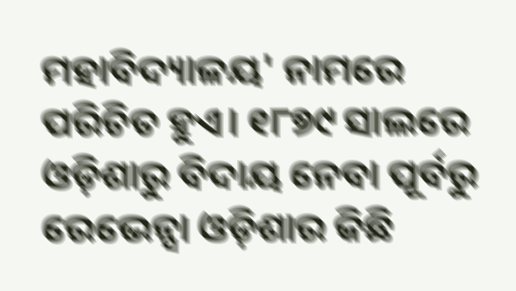ମହାବିଦ୍ୟାଳୟ' ନାମରେ ପରିଚିତ ହୁଏ। ୧୮୭୯ ସାଲରେ ଓଡ଼ିଶାରୁ ବିଦାୟ ନେବା ପୂର୍ବରୁ ରେଭେନ୍ସା ଓଡ଼ିଶାର କିଛି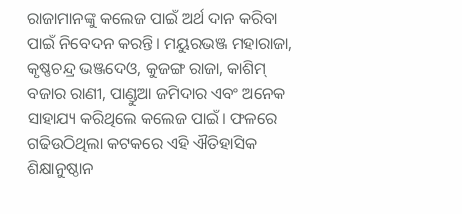ରାଜାମାନଙ୍କୁ କଲେଜ ପାଇଁ ଅର୍ଥ ଦାନ କରିବା ପାଇଁ ନିବେଦନ କରନ୍ତି। ମୟୁରଭଞ୍ଜ ମହାରାଜା, କୃଷ୍ଣଚନ୍ଦ୍ର ଭଞ୍ଜଦେଓ, କୁଜଙ୍ଗ ରାଜା, କାଶିମ୍ ବଜାର ରାଣୀ, ପାଣ୍ଡୁଆ ଜମିଦାର ଏବଂ ଅନେକ ସାହାଯ୍ୟ କରିଥିଲେ କଲେଜ ପାଇଁ। ଫଳରେ ଗଢିଉଠିଥିଲା କଟକରେ ଏହି ଐତିହାସିକ ଶିକ୍ଷାନୁଷ୍ଠାନ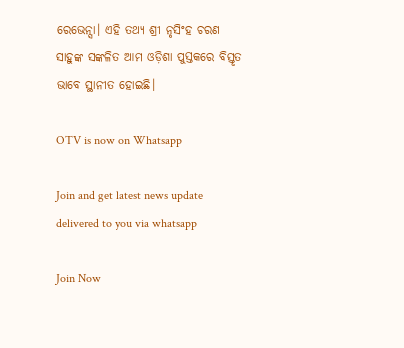ରେଭେନ୍ସା। ଏହି ତଥ୍ୟ ଶ୍ରୀ ନୃସିଂହ ଚରଣ ସାହୁଙ୍କ ସଙ୍କଳିତ ଆମ ଓଡ଼ିଶା ପୁସ୍ତକରେ ବିସ୍ତୃତ ଭାବେ ସ୍ଥାନୀତ ହୋଇଛି।

OTV is now on Whatsapp

Join and get latest news update delivered to you via whatsapp

Join Now